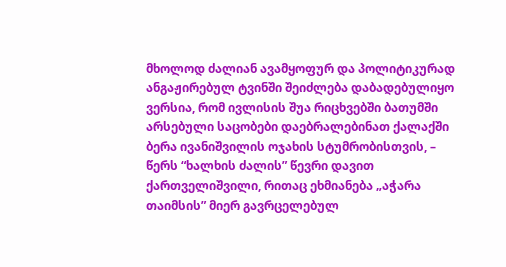მხოლოდ ძალიან ავამყოფურ და პოლიტიკურად ანგაჟირებულ ტვინში შეიძლება დაბადებულიყო ვერსია, რომ ივლისის შუა რიცხვებში ბათუმში არსებული საცობები დაებრალებინათ ქალაქში ბერა ივანიშვილის ოჯახის სტუმრობისთვის, – წერს “ხალხის ძალის” წევრი დავით ქართველიშვილი, რითაც ეხმიანება „აჭარა თაიმსის” მიერ გავრცელებულ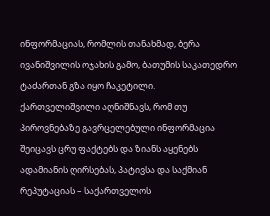ინფორმაციას, რომლის თანახმად, ბერა ივანიშვილის ოჯახის გამო, ბათუმის საკათედრო ტაძართან გზა იყო ჩაკეტილი.
ქართველიშვილი აღნიშნავს, რომ თუ პიროვნებაზე გავრცელებული ინფორმაცია შეიცავს ცრუ ფაქტებს და ზიანს აყენებს ადამიანის ღირსებას, პატივსა და საქმიან რეპუტაციას – საქართველოს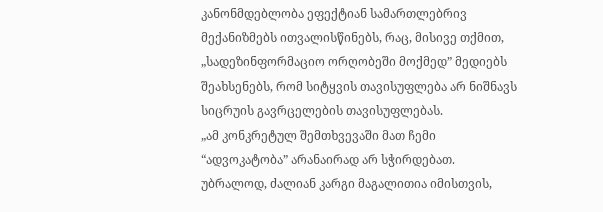კანონმდებლობა ეფექტიან სამართლებრივ მექანიზმებს ითვალისწინებს, რაც, მისივე თქმით, „სადეზინფორმაციო ორღობეში მოქმედ” მედიებს შეახსენებს, რომ სიტყვის თავისუფლება არ ნიშნავს სიცრუის გავრცელების თავისუფლებას.
„ამ კონკრეტულ შემთხვევაში მათ ჩემი “ადვოკატობა” არანაირად არ სჭირდებათ. უბრალოდ, ძალიან კარგი მაგალითია იმისთვის,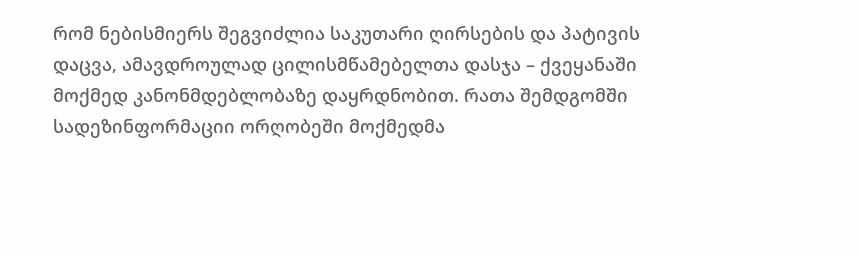რომ ნებისმიერს შეგვიძლია საკუთარი ღირსების და პატივის დაცვა, ამავდროულად ცილისმწამებელთა დასჯა – ქვეყანაში მოქმედ კანონმდებლობაზე დაყრდნობით. რათა შემდგომში სადეზინფორმაციი ორღობეში მოქმედმა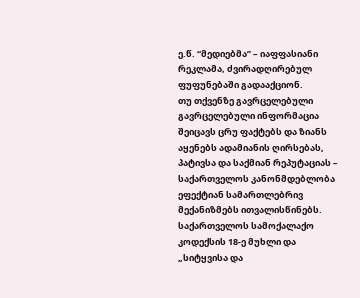ე.წ. “მედიებმა” – იაფფასიანი რეკლამა, ძვირადღირებულ ფუფუნებაში გადააქციონ.
თუ თქვენზე გავრცელებული გავრცელებული ინფორმაცია შეიცავს ცრუ ფაქტებს და ზიანს აყენებს ადამიანის ღირსებას, პატივსა და საქმიან რეპუტაციას – საქართველოს კანონმდებლობა ეფექტიან სამართლებრივ მექანიზმებს ითვალისწინებს. საქართველოს სამოქალაქო კოდექსის 18-ე მუხლი და „სიტყვისა და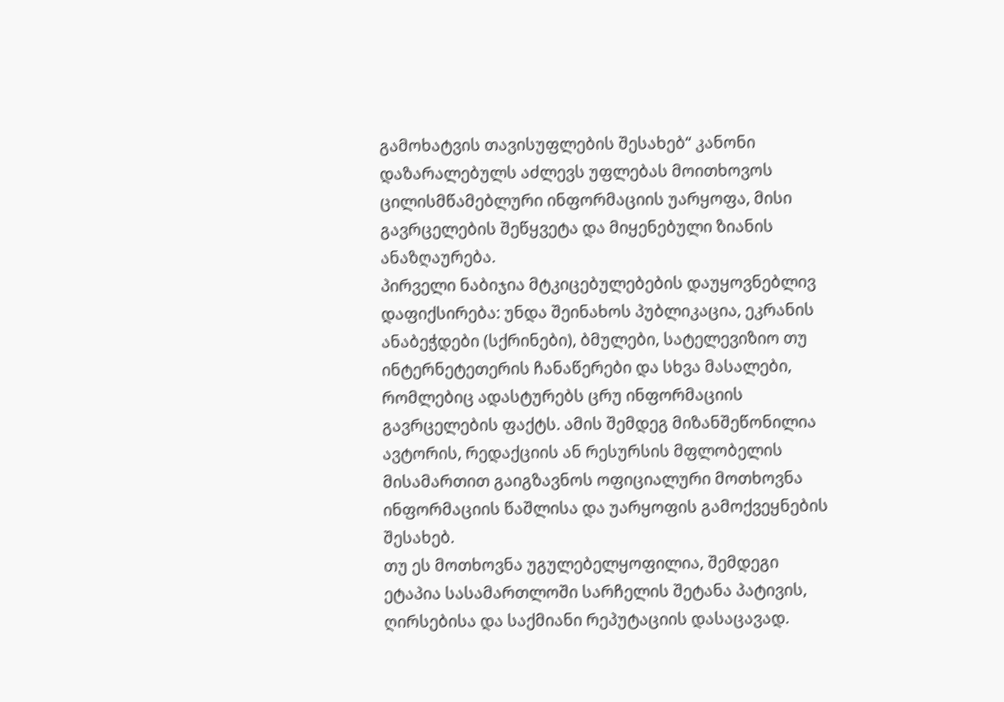გამოხატვის თავისუფლების შესახებ“ კანონი დაზარალებულს აძლევს უფლებას მოითხოვოს ცილისმწამებლური ინფორმაციის უარყოფა, მისი გავრცელების შეწყვეტა და მიყენებული ზიანის ანაზღაურება.
პირველი ნაბიჯია მტკიცებულებების დაუყოვნებლივ დაფიქსირება: უნდა შეინახოს პუბლიკაცია, ეკრანის ანაბეჭდები (სქრინები), ბმულები, სატელევიზიო თუ ინტერნეტეთერის ჩანაწერები და სხვა მასალები, რომლებიც ადასტურებს ცრუ ინფორმაციის გავრცელების ფაქტს. ამის შემდეგ მიზანშეწონილია ავტორის, რედაქციის ან რესურსის მფლობელის მისამართით გაიგზავნოს ოფიციალური მოთხოვნა ინფორმაციის წაშლისა და უარყოფის გამოქვეყნების შესახებ.
თუ ეს მოთხოვნა უგულებელყოფილია, შემდეგი ეტაპია სასამართლოში სარჩელის შეტანა პატივის, ღირსებისა და საქმიანი რეპუტაციის დასაცავად.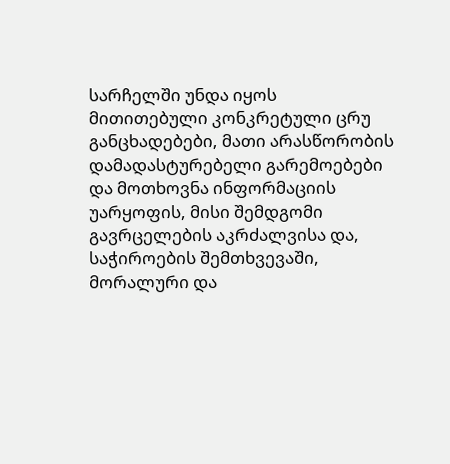სარჩელში უნდა იყოს მითითებული კონკრეტული ცრუ განცხადებები, მათი არასწორობის დამადასტურებელი გარემოებები და მოთხოვნა ინფორმაციის უარყოფის, მისი შემდგომი გავრცელების აკრძალვისა და, საჭიროების შემთხვევაში, მორალური და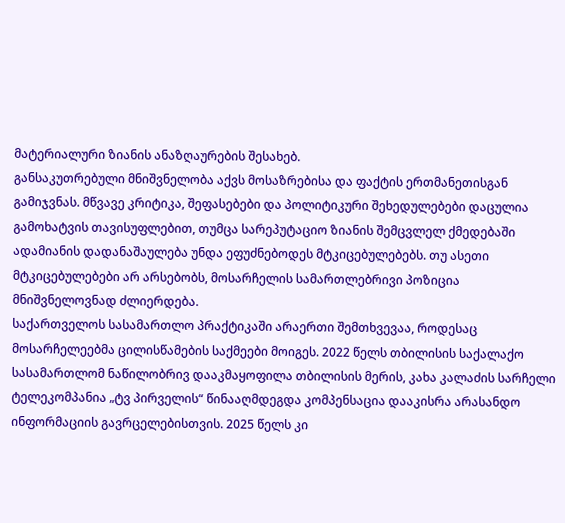მატერიალური ზიანის ანაზღაურების შესახებ.
განსაკუთრებული მნიშვნელობა აქვს მოსაზრებისა და ფაქტის ერთმანეთისგან გამიჯვნას. მწვავე კრიტიკა, შეფასებები და პოლიტიკური შეხედულებები დაცულია გამოხატვის თავისუფლებით, თუმცა სარეპუტაციო ზიანის შემცვლელ ქმედებაში ადამიანის დადანაშაულება უნდა ეფუძნებოდეს მტკიცებულებებს. თუ ასეთი მტკიცებულებები არ არსებობს, მოსარჩელის სამართლებრივი პოზიცია მნიშვნელოვნად ძლიერდება.
საქართველოს სასამართლო პრაქტიკაში არაერთი შემთხვევაა, როდესაც მოსარჩელეებმა ცილისწამების საქმეები მოიგეს. 2022 წელს თბილისის საქალაქო სასამართლომ ნაწილობრივ დააკმაყოფილა თბილისის მერის, კახა კალაძის სარჩელი ტელეკომპანია „ტვ პირველის“ წინააღმდეგდა კომპენსაცია დააკისრა არასანდო ინფორმაციის გავრცელებისთვის. 2025 წელს კი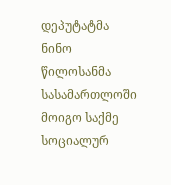დეპუტატმა ნინო წილოსანმა სასამართლოში მოიგო საქმე სოციალურ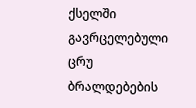ქსელში გავრცელებული ცრუ ბრალდებების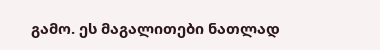გამო. ეს მაგალითები ნათლად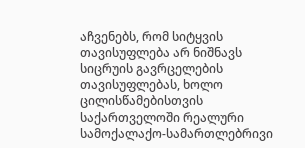აჩვენებს, რომ სიტყვის თავისუფლება არ ნიშნავს სიცრუის გავრცელების თავისუფლებას, ხოლო ცილისწამებისთვის საქართველოში რეალური სამოქალაქო-სამართლებრივი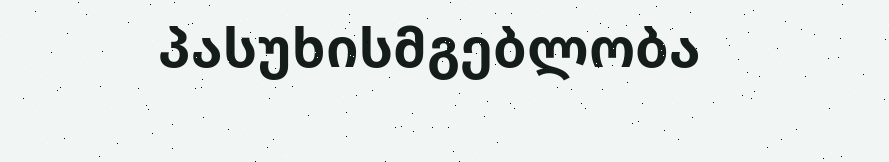პასუხისმგებლობა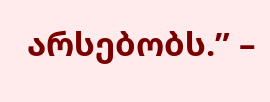არსებობს.” –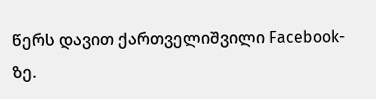წერს დავით ქართველიშვილი Facebook-ზე.